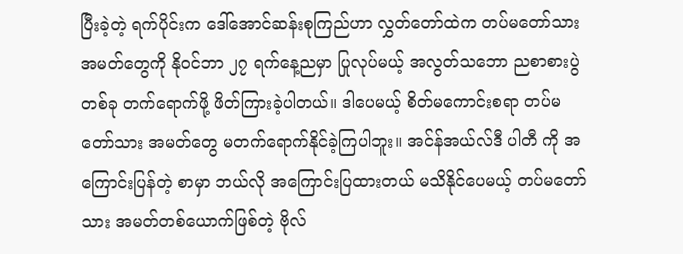ပြီးခဲ့တဲ့ ရက်ပိုင်းက ဒေါ်အောင်ဆန်းစုကြည်ဟာ လွှတ်တော်ထဲက တပ်မတော်သား အမတ်တွေကို နိုဝင်ဘာ ၂၇ ရက်နေ့ညမှာ ပြုလုပ်မယ့် အလွတ်သဘော ညစာစားပွဲတစ်ခု တက်ရောက်ဖို့ ဖိတ်ကြားခဲ့ပါတယ်။ ဒါပေမယ့် စိတ်မကောင်းစရာ တပ်မတော်သား အမတ်တွေ မတက်ရောက်နိုင်ခဲ့ကြပါဘူး။ အင်န်အယ်လ်ဒီ ပါတီ ကို အကြောင်းပြန်တဲ့ စာမှာ ဘယ်လို အကြောင်းပြထားတယ် မသိနိုင်ပေမယ့် တပ်မတော်သား အမတ်တစ်ယောက်ဖြစ်တဲ့ ဗိုလ်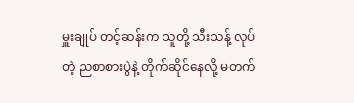မှူးချုပ် တင့်ဆန်းက သူတို့ သီးသန့် လုပ်တဲ့ ညစာစားပွဲနဲ့ တိုက်ဆိုင်နေလို့ မတက်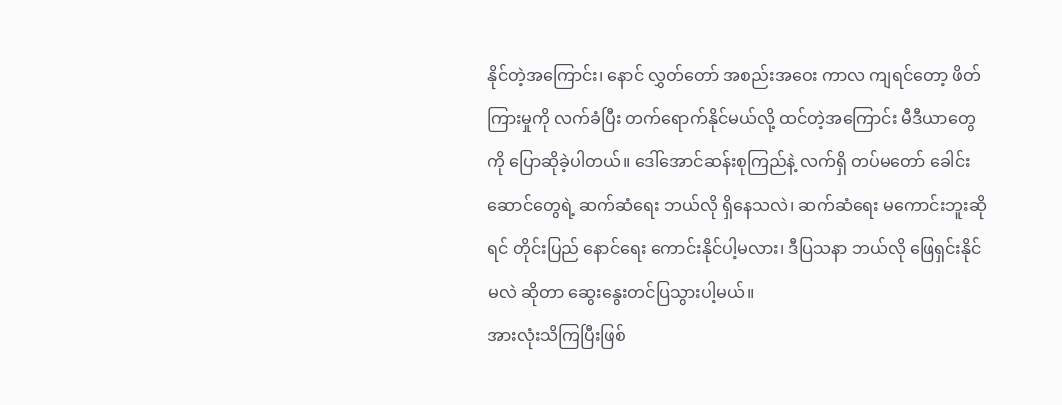နိုင်တဲ့အကြောင်း၊ နောင် လွှတ်တော် အစည်းအဝေး ကာလ ကျရင်တော့ ဖိတ်ကြားမှုကို လက်ခံပြီး တက်ရောက်နိုင်မယ်လို့ ထင်တဲ့အကြောင်း မီဒီယာတွေကို ပြောဆိုခဲ့ပါတယ်။ ဒေါ်အောင်ဆန်းစုကြည်နဲ့ လက်ရှိ တပ်မတော် ခေါင်းဆောင်တွေရဲ့ ဆက်ဆံရေး ဘယ်လို ရှိနေသလဲ၊ ဆက်ဆံရေး မကောင်းဘူးဆိုရင် တိုင်းပြည် နောင်ရေး ကောင်းနိုင်ပါ့မလား၊ ဒီပြသနာ ဘယ်လို ဖြေရှင်းနိုင်မလဲ ဆိုတာ ဆွေးနွေးတင်ပြသွားပါ့မယ်။
အားလုံးသိကြပြီးဖြစ်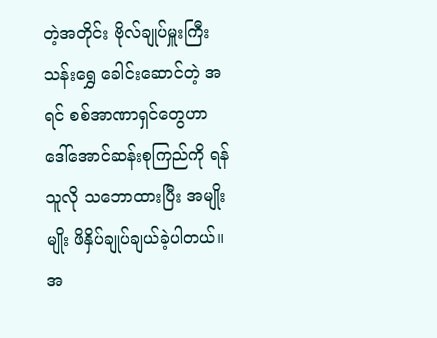တဲ့အတိုင်း ဗိုလ်ချုပ်မှူးကြီးသန်းရွှေ ခေါင်းဆောင်တဲ့ အရင် စစ်အာဏာရှင်တွေဟာ ဒေါ်အောင်ဆန်းစုကြည်ကို ရန်သူလို သဘောထားပြီး အမျိုးမျိုး ဖိနှိပ်ချုပ်ချယ်ခဲ့ပါတယ်။ အ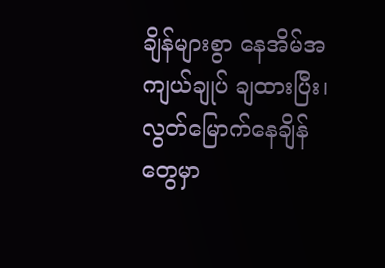ချိန်များစွာ နေအိမ်အကျယ်ချုပ် ချထားပြီး၊ လွတ်မြောက်နေချိန်တွေမှာ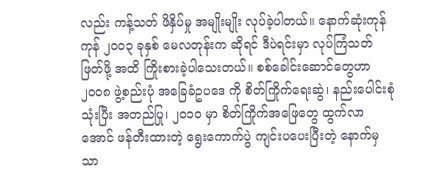လည်း ကန့်သတ် ဖိနှိပ်မှု အမျိုးမျိုး လုပ်ခဲ့ပါတယ်။ နောက်ဆုံးကုန်ကုန် ၂၀၀၃ ခုနှစ် မေလတုန်းက ဆိုရင် ဒီပဲရင်းမှာ လုပ်ကြံသတ်ဖြတ်ဖို့ အထိ ကြိုးစားခဲ့ပါသေးတယ်။ စစ်ခေါင်းဆောင်တွေဟာ ၂၀၀၈ ဖွဲ့စည်းပုံ အခြေခံဥပဒေ ကို စိတ်ကြိုက်ရေးဆွဲ၊ နည်းပေါင်းစုံ သုံးပြီး အတည်ပြု၊ ၂၀၁၀ မှာ စိတ်ကြိုက်အဖြေတွေ ထွက်လာအောင် ဖန်တီးထားတဲ့ ရွေးကောက်ပွဲ ကျင်းပပေးပြီးတဲ့ နောက်မှသာ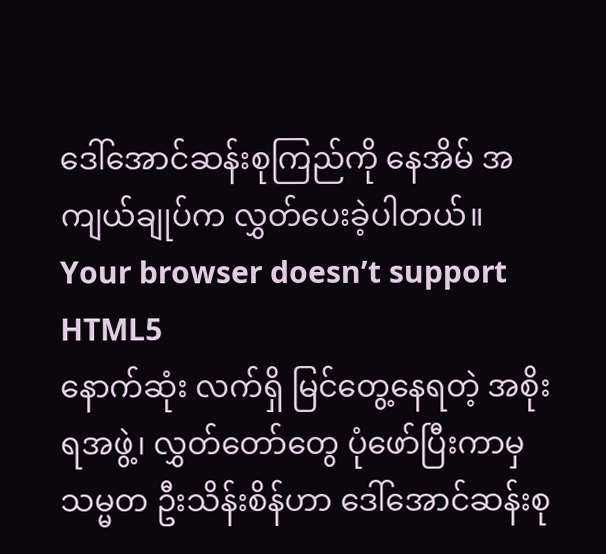ဒေါ်အောင်ဆန်းစုကြည်ကို နေအိမ် အကျယ်ချုပ်က လွှတ်ပေးခဲ့ပါတယ်။
Your browser doesn’t support HTML5
နောက်ဆုံး လက်ရှိ မြင်တွေ့နေရတဲ့ အစိုးရအဖွဲ့၊ လွှတ်တော်တွေ ပုံဖော်ပြီးကာမှ သမ္မတ ဦးသိန်းစိန်ဟာ ဒေါ်အောင်ဆန်းစု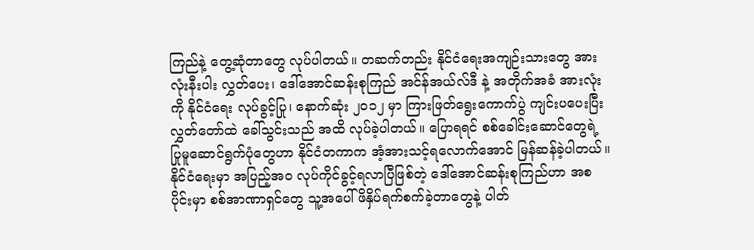ကြည်နဲ့ တွေ့ဆုံတာတွေ လုပ်ပါတယ်။ တဆက်တည်း နိုင်ငံရေးအကျဉ်းသားတွေ အားလုံးနီးပါး လွှတ်ပေး၊ ဒေါ်အောင်ဆန်းစုကြည် အင်န်အယ်လ်ဒီ နဲ့ အတိုက်အခံ အားလုံးကို နိုင်ငံရေး လုပ်ခွင့်ပြု၊ နောက်ဆုံး ၂၀၁၂ မှာ ကြားဖြတ်ရွေးကောက်ပွဲ ကျင်းပပေးပြီး လွှတ်တော်ထဲ ခေါ်သွင်းသည် အထိ လုပ်ခဲ့ပါတယ်။ ပြောရရင် စစ်ခေါင်းဆောင်တွေရဲ့ ပြုမူဆောင်ရွက်ပုံတွေဟာ နိုင်ငံတကာက အံ့အားသင့်ရလောက်အောင် မြန်ဆန်ခဲ့ပါတယ်။
နိုင်ငံရေးမှာ အပြည့်အ၀ လုပ်ကိုင်ခွင့်ရလာပြီဖြစ်တဲ့ ဒေါ်အောင်ဆန်းစုကြည်ဟာ အစပိုင်းမှာ စစ်အာဏာရှင်တွေ သူ့အပေါ် ဖိနှိပ်ရက်စက်ခဲ့တာတွေနဲ့ ပါတ်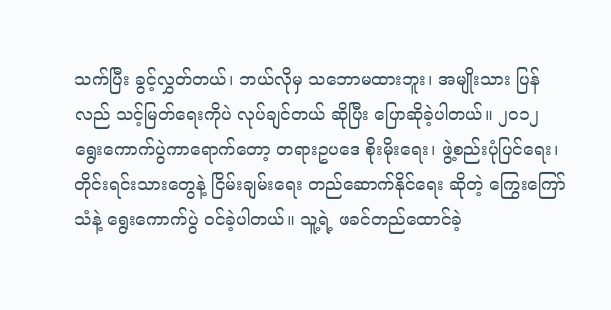သက်ပြီး ခွင့်လွှတ်တယ်၊ ဘယ်လိုမှ သဘောမထားဘူး၊ အမျိုးသား ပြန်လည် သင့်မြတ်ရေးကိုပဲ လုပ်ချင်တယ် ဆိုပြီး ပြောဆိုခဲ့ပါတယ်။ ၂၀၁၂ ရွေးကောက်ပွဲကာရောက်တော့ တရားဥပဒေ စိုးမိုးရေး၊ ဖွဲ့စည်းပုံပြင်ရေး၊ တိုင်းရင်းသားတွေနဲ့ ငြိမ်းချမ်းရေး တည်ဆောက်နိုင်ရေး ဆိုတဲ့ ကြွေးကြော်သံနဲ့ ရွေးကောက်ပွဲ ဝင်ခဲ့ပါတယ်။ သူ့ရဲ့ ဖခင်တည်ထောင်ခဲ့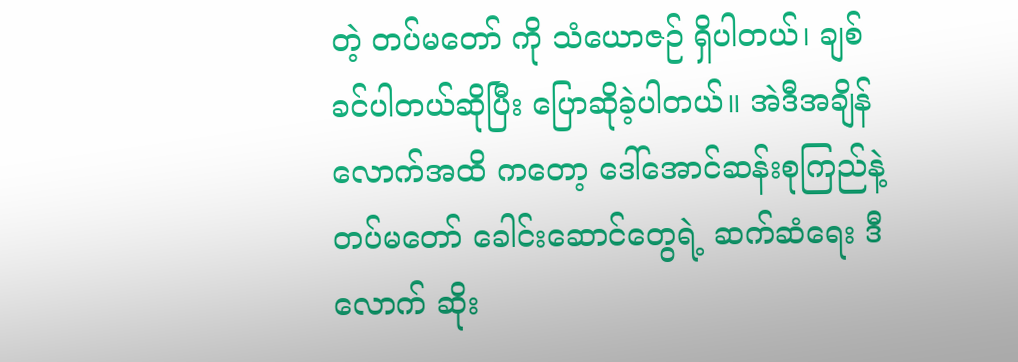တဲ့ တပ်မတော် ကို သံယောဇဉ် ရှိပါတယ်၊ ချစ်ခင်ပါတယ်ဆိုပြီး ပြောဆိုခဲ့ပါတယ်။ အဲဒီအချိန်လောက်အထိ ကတော့ ဒေါ်အောင်ဆန်းစုကြည်နဲ့ တပ်မတော် ခေါင်းဆောင်တွေရဲ့ ဆက်ဆံရေး ဒီလောက် ဆိုး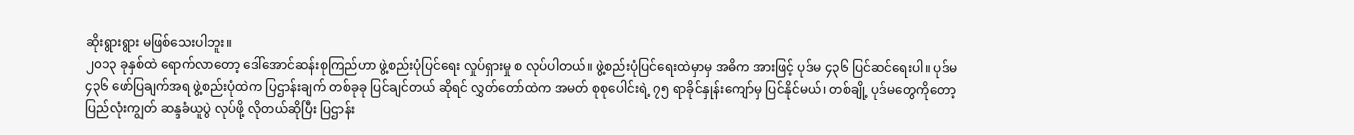ဆိုးရွားရွား မဖြစ်သေးပါဘူး။
၂၀၁၃ ခုနှစ်ထဲ ရောက်လာတော့ ဒေါ်အောင်ဆန်းစုကြည်ဟာ ဖွဲ့စည်းပုံပြင်ရေး လှုပ်ရှားမှု စ လုပ်ပါတယ်။ ဖွဲ့စည်းပုံပြင်ရေးထဲမှာမှ အဓိက အားဖြင့် ပုဒ်မ ၄၃၆ ပြင်ဆင်ရေးပါ။ ပုဒ်မ ၄၃၆ ဖော်ပြချက်အရ ဖွဲ့စည်းပုံထဲက ပြဌာန်းချက် တစ်ခုခု ပြင်ချင်တယ် ဆိုရင် လွှတ်တော်ထဲက အမတ် စုစုပေါင်းရဲ့ ၇၅ ရာခိုင်နှုန်းကျော်မှ ပြင်နိုင်မယ်၊ တစ်ချို့ ပုဒ်မတွေကိုတော့ ပြည်လုံးကျွတ် ဆန္ဒခံယူပွဲ လုပ်ဖို့ လိုတယ်ဆိုပြီး ပြဌာန်း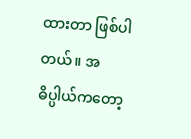ထားတာ ဖြစ်ပါတယ်။ အဓိပ္ပါယ်ကတော့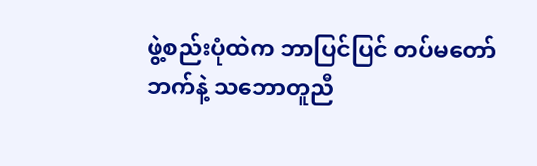ဖွဲ့စည်းပုံထဲက ဘာပြင်ပြင် တပ်မတော်ဘက်နဲ့ သဘောတူညီ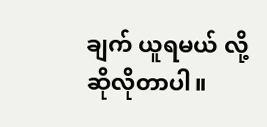ချက် ယူရမယ် လို့ ဆိုလိုတာပါ။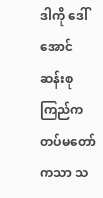ဒါကို ဒေါ်အောင်ဆန်းစုကြည်က တပ်မတော်ကသာ သ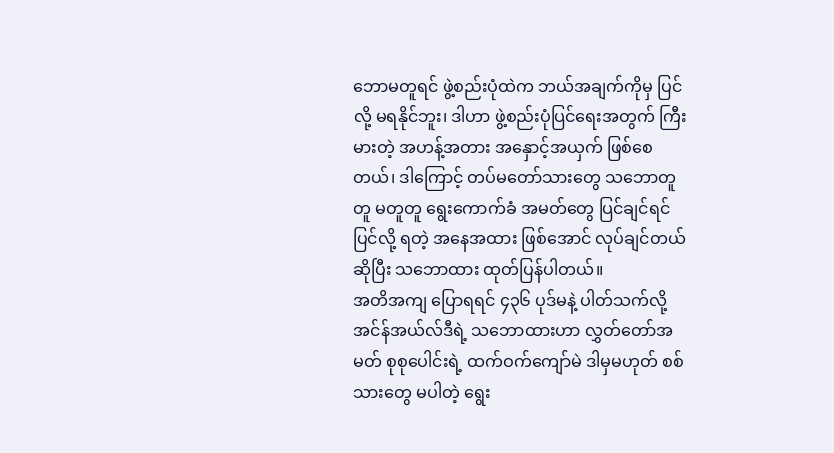ဘောမတူရင် ဖွဲ့စည်းပုံထဲက ဘယ်အချက်ကိုမှ ပြင်လို့ မရနိုင်ဘူး၊ ဒါဟာ ဖွဲ့စည်းပုံပြင်ရေးအတွက် ကြီးမားတဲ့ အဟန့်အတား အနှောင့်အယှက် ဖြစ်စေတယ်၊ ဒါကြောင့် တပ်မတော်သားတွေ သဘောတူတူ မတူတူ ရွေးကောက်ခံ အမတ်တွေ ပြင်ချင်ရင် ပြင်လို့ ရတဲ့ အနေအထား ဖြစ်အောင် လုပ်ချင်တယ် ဆိုပြီး သဘောထား ထုတ်ပြန်ပါတယ်။
အတိအကျ ပြောရရင် ၄၃၆ ပုဒ်မနဲ့ ပါတ်သက်လို့ အင်န်အယ်လ်ဒီရဲ့ သဘောထားဟာ လွှတ်တော်အမတ် စုစုပေါင်းရဲ့ ထက်ဝက်ကျော်မဲ ဒါမှမဟုတ် စစ်သားတွေ မပါတဲ့ ရွေး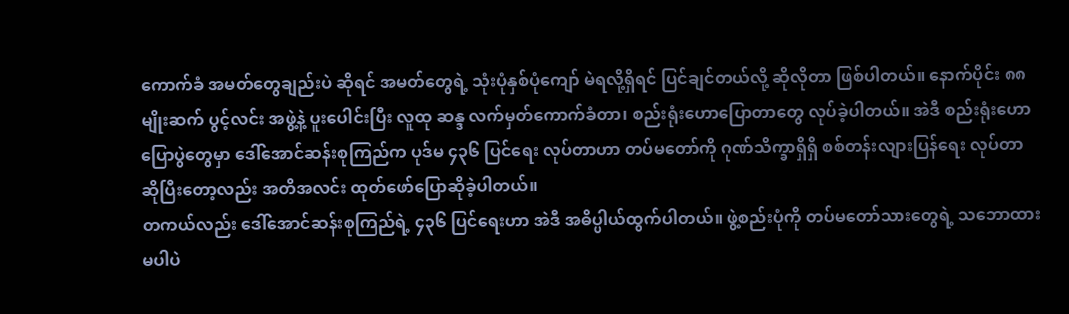ကောက်ခံ အမတ်တွေချည်းပဲ ဆိုရင် အမတ်တွေရဲ့ သုံးပုံနှစ်ပုံကျော် မဲရလို့ရှိရင် ပြင်ချင်တယ်လို့ ဆိုလိုတာ ဖြစ်ပါတယ်။ နောက်ပိုင်း ၈၈ မျိုးဆက် ပွင့်လင်း အဖွဲ့နဲ့ ပူးပေါင်းပြီး လူထု ဆန္ဒ လက်မှတ်ကောက်ခံတာ၊ စည်းရုံးဟောပြောတာတွေ လုပ်ခဲ့ပါတယ်။ အဲဒီ စည်းရုံးဟောပြောပွဲတွေမှာ ဒေါ်အောင်ဆန်းစုကြည်က ပုဒ်မ ၄၃၆ ပြင်ရေး လုပ်တာဟာ တပ်မတော်ကို ဂုဏ်သိက္ခာရှိရှိ စစ်တန်းလျားပြန်ရေး လုပ်တာ ဆိုပြီးတော့လည်း အတိအလင်း ထုတ်ဖော်ပြောဆိုခဲ့ပါတယ်။
တကယ်လည်း ဒေါ်အောင်ဆန်းစုကြည်ရဲ့ ၄၃၆ ပြင်ရေးဟာ အဲဒီ အဓိပ္ပါယ်ထွက်ပါတယ်။ ဖွဲ့စည်းပုံကို တပ်မတော်သားတွေရဲ့ သဘောထားမပါပဲ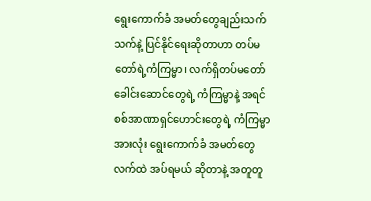ရွေးကောက်ခံ အမတ်တွေချည်းသက်သက်နဲ့ ပြင်နိုင်ရေးဆိုတာဟာ တပ်မတော်ရဲ့ကံကြမ္မာ၊ လက်ရှိတပ်မတော် ခေါင်းဆောင်တွေရဲ့ ကံကြမ္မာနဲ့ အရင်စစ်အာဏာရှင်ဟောင်းတွေရဲ့ ကံကြမ္မာအားလုံး ရွေးကောက်ခံ အမတ်တွေလက်ထဲ အပ်ရမယ် ဆိုတာနဲ့ အတူတူ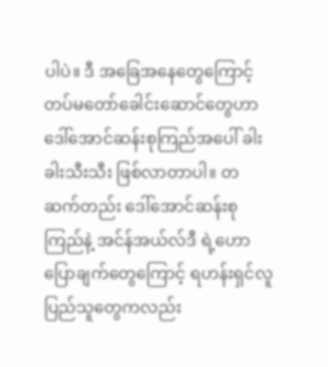ပါပဲ။ ဒီ အခြေအနေတွေကြောင့် တပ်မတော်ခေါင်းဆောင်တွေဟာ ဒေါ်အောင်ဆန်းစုကြည်အပေါ် ခါးခါးသီးသီး ဖြစ်လာတာပါ။ တဆက်တည်း ဒေါ်အောင်ဆန်းစုကြည်နဲ့ အင်န်အယ်လ်ဒီ ရဲ့ဟောပြောချက်တွေကြောင့် ရဟန်းရှင်လူ ပြည်သူတွေကလည်း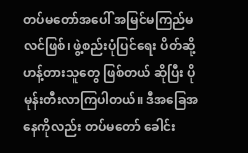တပ်မတော်အပေါ် အမြင်မကြည်မလင်ဖြစ်၊ ဖွဲ့စည်းပုံပြင်ရေး ပိတ်ဆို့ဟန့်တားသူတွေ ဖြစ်တယ် ဆိုပြီး ပို မုန်းတီးလာကြပါတယ်။ ဒီအခြေအနေကိုလည်း တပ်မတော် ခေါင်း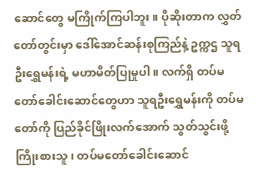ဆောင်တွေ မကြိုက်ကြပါဘူး။ ပိုဆိုးတာက လွှတ်တော်တွင်းမှာ ဒေါ်အောင်ဆန်းစုကြည်နဲ့ ဥက္ကဌ သူရဦးရွှေမန်းရဲ့ မဟာမိတ်ပြုမှုပါ။ လက်ရှိ တပ်မတော်ခေါင်းဆောင်တွေဟာ သူရဦးရွှေမန်းကို တပ်မတော်ကို ပြည်ခိုင်ဖြိုးလက်အောက် သွတ်သွင်းဖို့ ကြိုးစားသူ၊ တပ်မတော်ခေါင်းဆောင်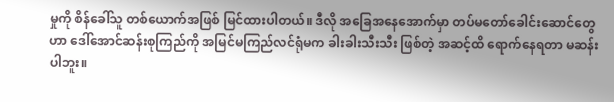မှုကို စိန်ခေါ်သူ တစ်ယောက်အဖြစ် မြင်ထားပါတယ်။ ဒီလို အခြေအနေအောက်မှာ တပ်မတော်ခေါင်းဆောင်တွေဟာ ဒေါ်အောင်ဆန်းစုကြည်ကို အမြင်မကြည်လင်ရုံမက ခါးခါးသီးသီး ဖြစ်တဲ့ အဆင့်ထိ ရောက်နေရတာ မဆန်းပါဘူး။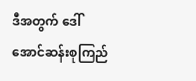ဒီအတွက် ဒေါ်အောင်ဆန်းစုကြည်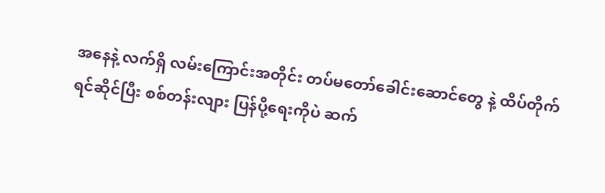အနေနဲ့ လက်ရှိ လမ်းကြောင်းအတိုင်း တပ်မတော်ခေါင်းဆောင်တွေ နဲ့ ထိပ်တိုက်ရင်ဆိုင်ပြီး စစ်တန်းလျား ပြန်ပို့ရေးကိုပဲ ဆက်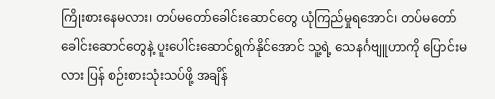ကြိုးစားနေမလား၊ တပ်မတော်ခေါင်းဆောင်တွေ ယုံကြည်မှုရအောင်၊ တပ်မတော်ခေါင်းဆောင်တွေနဲ့ ပူးပေါင်းဆောင်ရွက်နိုင်အောင် သူ့ရဲ့ သေနင်္ဂဗျူဟာကို ပြောင်းမလား ပြန် စဉ်းစားသုံးသပ်ဖို့ အချိန်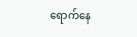ရောက်နေ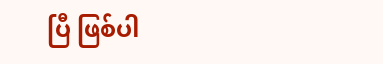ပြီ ဖြစ်ပါ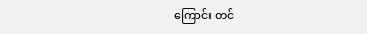ကြောင်း တင်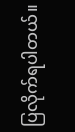ပြလိုက်ရပါတယ်။